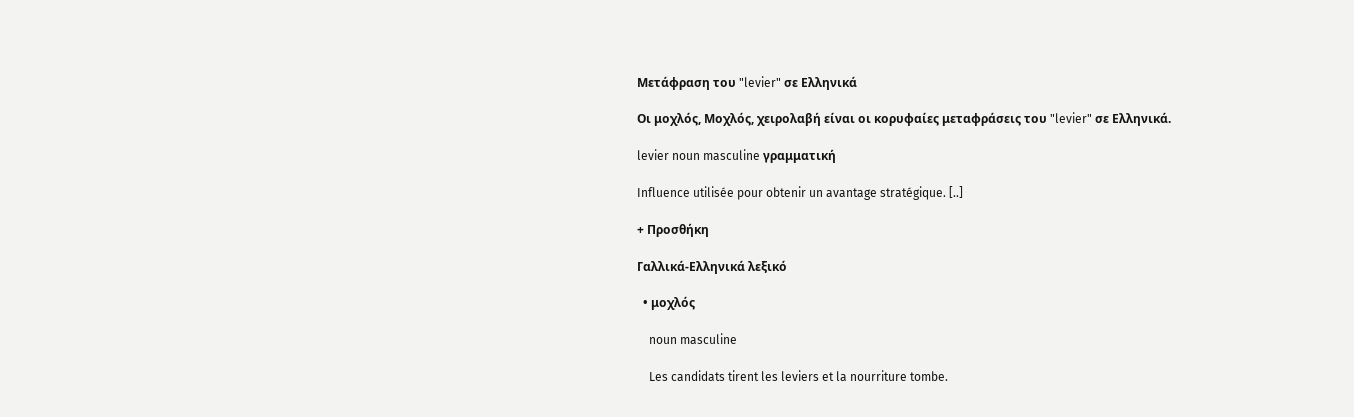Μετάφραση του "levier" σε Ελληνικά

Οι μοχλός, Μοχλός, χειρολαβή είναι οι κορυφαίες μεταφράσεις του "levier" σε Ελληνικά.

levier noun masculine γραμματική

Influence utilisée pour obtenir un avantage stratégique. [..]

+ Προσθήκη

Γαλλικά-Ελληνικά λεξικό

  • μοχλός

    noun masculine

    Les candidats tirent les leviers et la nourriture tombe.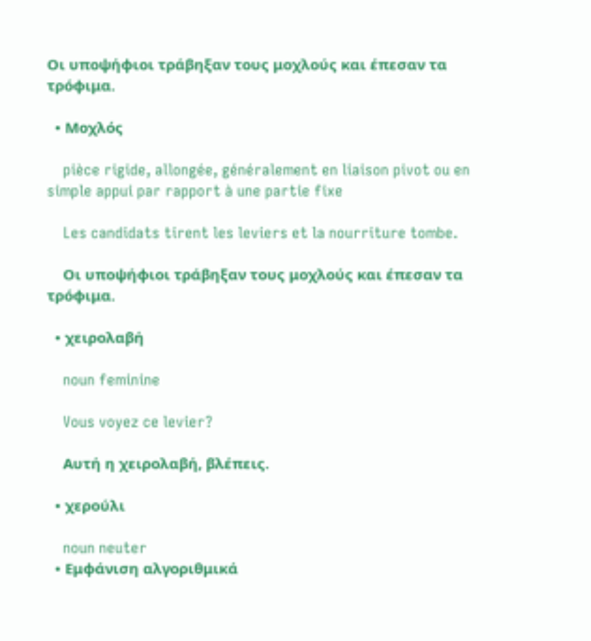Οι υποψήφιοι τράβηξαν τους μοχλούς και έπεσαν τα τρόφιμα.

  • Μοχλός

    pièce rigide, allongée, généralement en liaison pivot ou en simple appui par rapport à une partie fixe

    Les candidats tirent les leviers et la nourriture tombe.

    Οι υποψήφιοι τράβηξαν τους μοχλούς και έπεσαν τα τρόφιμα.

  • χειρολαβή

    noun feminine

    Vous voyez ce levier?

    Aυτή η χειρολαβή, βλέπεις.

  • χερούλι

    noun neuter
  • Εμφάνιση αλγοριθμικά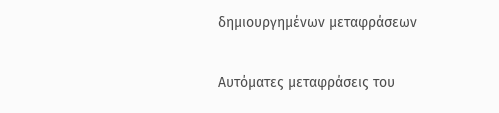δημιουργημένων μεταφράσεων

Αυτόματες μεταφράσεις του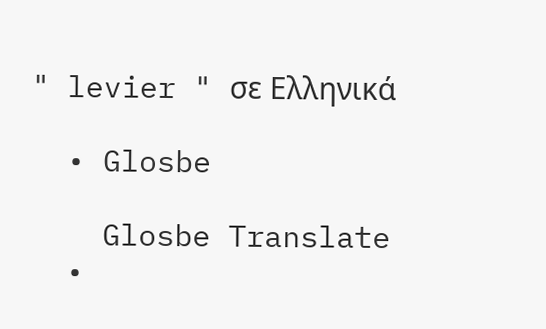" levier " σε Ελληνικά

  • Glosbe

    Glosbe Translate
  •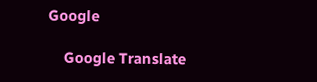Google

    Google Translate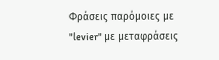Φράσεις παρόμοιες με "levier" με μεταφράσεις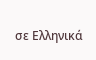σε Ελληνικά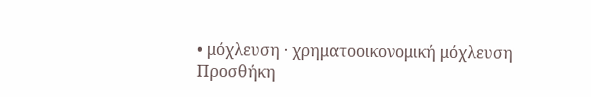• μόχλευση · χρηματοοικονομική μόχλευση
Προσθήκη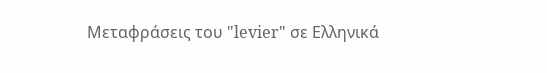Μεταφράσεις του "levier" σε Ελληνικά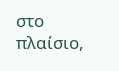στο πλαίσιο,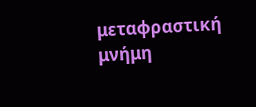μεταφραστική μνήμη